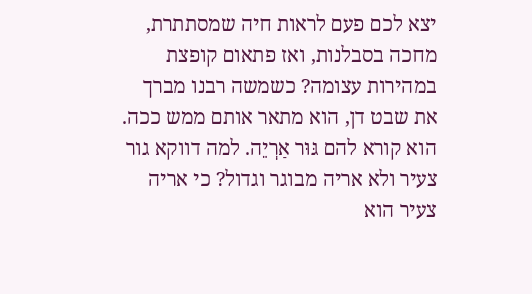יצא לכם פעם לראות חיה שמסתתרת, מחכה בסבלנות, ואז פתאום קופצת במהירות עצומה? כשמשה רבנו מברך את שבט דן, הוא מתאר אותם ממש ככה. הוא קורא להם גּוּר אַרְיֵה. למה דווקא גור צעיר ולא אריה מבוגר וגדול? כי אריה צעיר הוא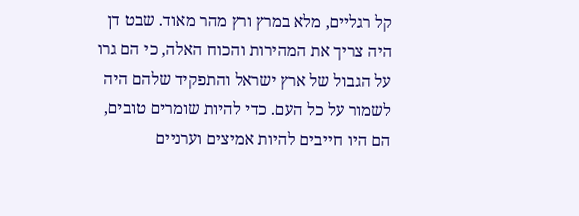קל רגליים, מלא במרץ ורץ מהר מאוד. שבט דן היה צריך את המהירות והכוח האלה, כי הם גרו על הגבול של ארץ ישראל והתפקיד שלהם היה לשמור על כל העם. כדי להיות שומרים טובים, הם היו חייבים להיות אמיצים וערניים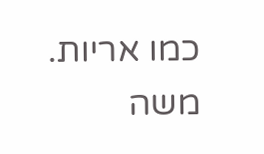כמו אריות.
משה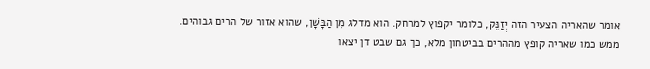אומר שהאריה הצעיר הזה יְזַנֵּק, כלומר יקפוץ למרחק. הוא מדלג מִן הַבָּשָׁן, שהוא אזור של הרים גבוהים. ממש כמו שאריה קופץ מההרים בביטחון מלא, כך גם שבט דן יצאו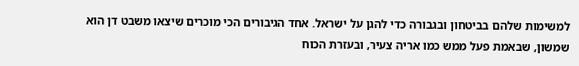למשימות שלהם בביטחון ובגבורה כדי להגן על ישראל. אחד הגיבורים הכי מוכרים שיצאו משבט דן הוא שמשון, שבאמת פעל ממש כמו אריה צעיר, ובעזרת הכוח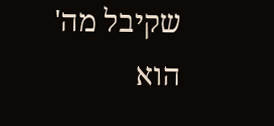שקיבל מה' הוא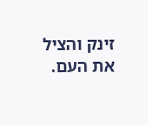זינק והציל את העם.